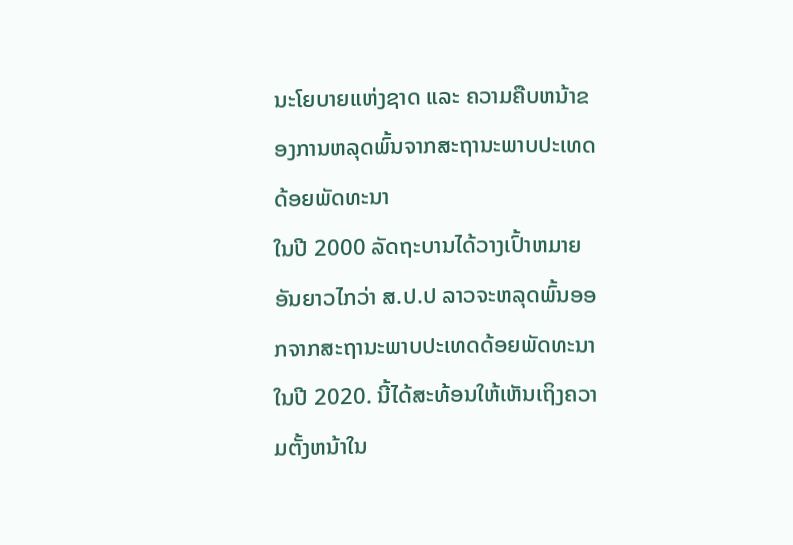ນະໂຍບາຍແຫ່ງຊາດ ແລະ ຄວາມຄືບຫນ້າຂອງການຫລຸດພົ້ນຈາກສະຖານະພາບປະເທດດ້ອຍພັດທະນາ
ໃນປີ 2000 ລັດຖະບານໄດ້ວາງເປົ້າຫມາຍອັນຍາວໄກວ່າ ສ.ປ.ປ ລາວຈະຫລຸດພົ້ນອອກຈາກສະຖານະພາບປະເທດດ້ອຍພັດທະນາໃນປີ 2020. ນີ້ໄດ້ສະທ້ອນໃຫ້ເຫັນເຖິງຄວາມຕັ້ງຫນ້າໃນ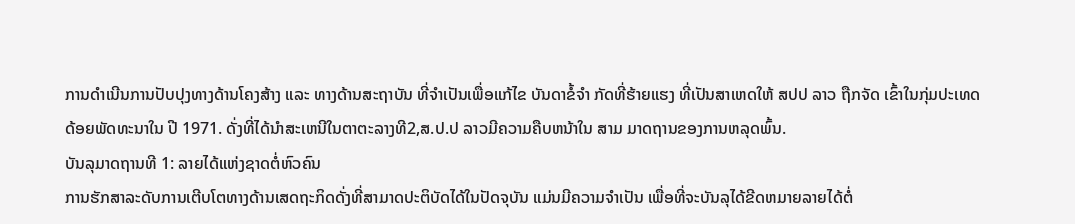ການດຳເນີນການປັບປຸງທາງດ້ານໂຄງສ້າງ ແລະ ທາງດ້ານສະຖາບັນ ທີ່ຈຳເປັນເພື່ອແກ້ໄຂ ບັນດາຂໍ້ຈຳ ກັດທີ່ຮ້າຍແຮງ ທີ່ເປັນສາເຫດໃຫ້ ສປປ ລາວ ຖືກຈັດ ເຂົ້າໃນກຸ່ມປະເທດດ້ອຍພັດທະນາໃນ ປີ 1971. ດັ່ງທີ່ໄດ້ນຳສະເຫນີໃນຕາຕະລາງທີ2,ສ.ປ.ປ ລາວມີຄວາມຄືບຫນ້າໃນ ສາມ ມາດຖານຂອງການຫລຸດພົ້ນ.
ບັນລຸມາດຖານທີ 1: ລາຍໄດ້ແຫ່ງຊາດຕໍ່ຫົວຄົນ
ການຮັກສາລະດັບການເຕີບໂຕທາງດ້ານເສດຖະກິດດັ່ງທີ່ສາມາດປະຕິບັດໄດ້ໃນປັດຈຸບັນ ແມ່ນມີຄວາມຈຳເປັນ ເພື່ອທີ່ຈະບັນລຸໄດ້ຂີດຫມາຍລາຍໄດ້ຕໍ່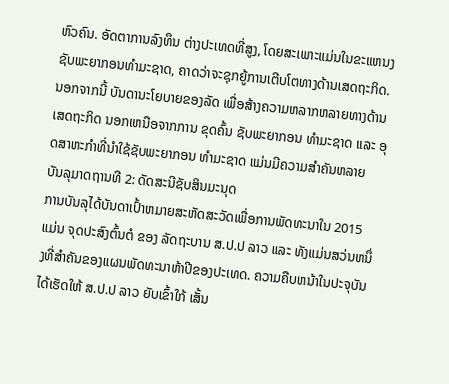ຫົວຄົນ. ອັດຕາການລົງທຶນ ຕ່າງປະເທດທີ່ສູງ, ໂດຍສະເພາະແມ່ນໃນຂະແຫນງຊັບພະຍາກອນທຳມະຊາດ, ຄາດວ່າຈະຊຸກຍູ້ການເຕີບໂຕທາງດ້ານເສດຖະກິດ. ນອກຈາກນີ້ ບັນດານະໂຍບາຍຂອງລັດ ເພື່ອສ້າງຄວາມຫລາກຫລາຍທາງດ້ານເສດຖະກິດ ນອກເຫນືອຈາກການ ຂຸດຄົ້ນ ຊັບພະຍາກອນ ທຳມະຊາດ ແລະ ອຸດສາຫະກຳທີ່ນຳໃຊ້ຊັບພະຍາກອນ ທຳມະຊາດ ແມ່ນມີຄວາມສຳຄັນຫລາຍ
ບັນລຸມາດຖານທີ 2: ດັດສະນີຊັບສິນມະນຸດ
ການບັນລຸໄດ້ບັນດາເປົ້າຫມາຍສະຫັດສະວັດເພື່ອການພັດທະນາໃນ 2015 ແມ່ນ ຈຸດປະສົງຕົ້ນຕໍ ຂອງ ລັດຖະບານ ສ.ປ.ປ ລາວ ແລະ ທັງແມ່ນສວ່ນຫນຶ່ງທີ່ສຳຄັນຂອງແຜນພັດທະນາຫ້າປີຂອງປະເທດ. ຄວາມຄືບຫນ້າໃນປະຈຸບັນໄດ້ເຮັດໃຫ້ ສ.ປ.ປ ລາວ ຍັບເຂົ້າໃກ້ ເສັ້ນ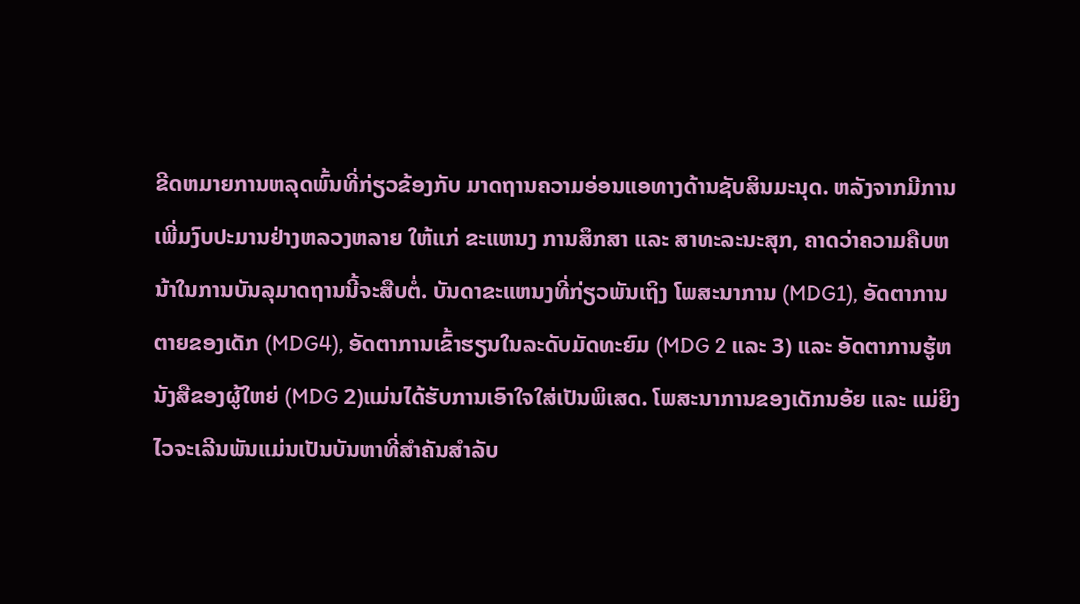ຂີດຫມາຍການຫລຸດພົ້ນທີ່ກ່ຽວຂ້ອງກັບ ມາດຖານຄວາມອ່ອນແອທາງດ້ານຊັບສິນມະນຸດ. ຫລັງຈາກມີການເພີ່ມງົບປະມານຢ່າງຫລວງຫລາຍ ໃຫ້ແກ່ ຂະແຫນງ ການສຶກສາ ແລະ ສາທະລະນະສຸກ, ຄາດວ່າຄວາມຄືບຫນ້າໃນການບັນລຸມາດຖານນີ້ຈະສືບຕໍ່. ບັນດາຂະແຫນງທີ່ກ່ຽວພັນເຖິງ ໂພສະນາການ (MDG1), ອັດຕາການຕາຍຂອງເດັກ (MDG4), ອັດຕາການເຂົ້າຮຽນໃນລະດັບມັດທະຍົມ (MDG 2 ແລະ 3) ແລະ ອັດຕາການຮູ້ຫນັງສືຂອງຜູ້ໃຫຍ່ (MDG 2)ແມ່ນໄດ້ຮັບການເອົາໃຈໃສ່ເປັນພິເສດ. ໂພສະນາການຂອງເດັກນອ້ຍ ແລະ ແມ່ຍິງໄວຈະເລີນພັນແມ່ນເປັນບັນຫາທີ່ສຳຄັນສຳລັບ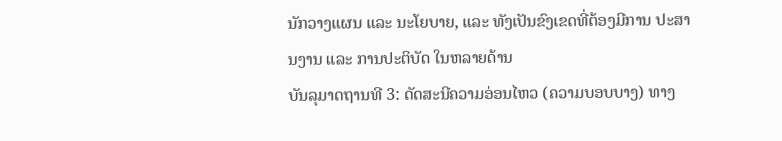ນັກວາງແຜນ ແລະ ນະໂຍບາຍ, ແລະ ທັງເປັນຂົງເຂດທີ່ຕ້ອງມີການ ປະສານງານ ແລະ ການປະຕິບັດ ໃນຫລາຍດ້ານ
ບັນລຸມາດຖານທີ 3: ດັດສະນີຄວາມອ່ອນໄຫວ (ຄວາມບອບບາງ) ທາງ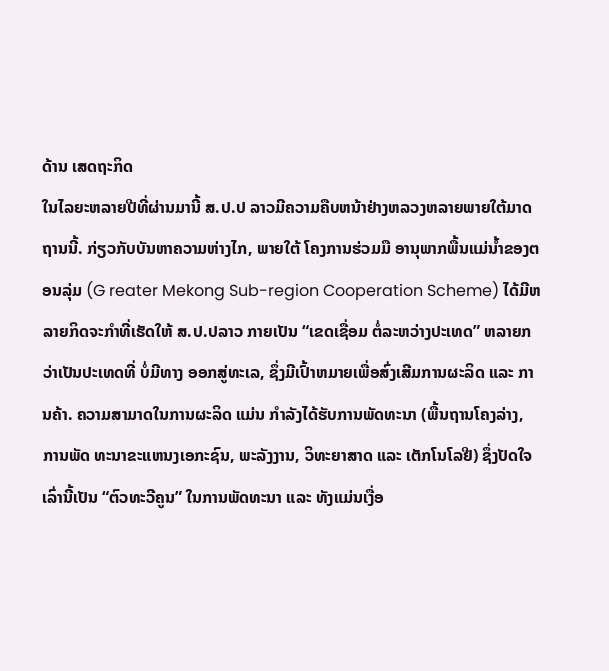ດ້ານ ເສດຖະກິດ
ໃນໄລຍະຫລາຍປີທີ່ຜ່ານມານີ້ ສ.ປ.ປ ລາວມີຄວາມຄືບຫນ້າຢ່າງຫລວງຫລາຍພາຍໃຕ້ມາດຖານນີ້. ກ່ຽວກັບບັນຫາຄວາມຫ່າງໄກ, ພາຍໃຕ້ ໂຄງການຮ່ວມມື ອານຸພາກພື້ນແມ່ນໍ້າຂອງຕອນລຸ່ມ (G reater Mekong Sub-region Cooperation Scheme) ໄດ້ມີຫລາຍກິດຈະກຳທີ່ເຮັດໃຫ້ ສ.ປ.ປລາວ ກາຍເປັນ “ເຂດເຊື່ອມ ຕໍ່ລະຫວ່າງປະເທດ” ຫລາຍກວ່າເປັນປະເທດທີ່ ບໍ່ມີທາງ ອອກສູ່ທະເລ, ຊຶ່ງມີເປົ້າຫມາຍເພື່ອສົ່ງເສີມການຜະລິດ ແລະ ການຄ້າ. ຄວາມສາມາດໃນການຜະລິດ ແມ່ນ ກຳລັງໄດ້ຮັບການພັດທະນາ (ພື້ນຖານໂຄງລ່າງ, ການພັດ ທະນາຂະແຫນງເອກະຊົນ, ພະລັງງານ, ວິທະຍາສາດ ແລະ ເຕັກໂນໂລຢີ) ຊຶ່ງປັດໃຈເລົ່ານີ້ເປັນ “ຕົວທະວີຄູນ” ໃນການພັດທະນາ ແລະ ທັງແມ່ນເງື່ອ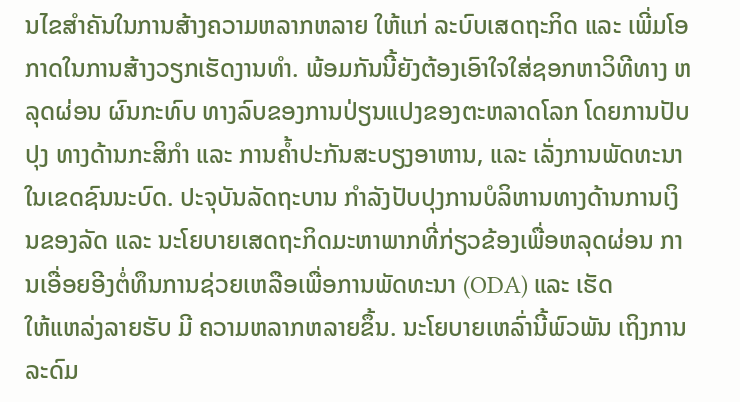ນໄຂສຳຄັນໃນການສ້າງຄວາມຫລາກຫລາຍ ໃຫ້ແກ່ ລະບົບເສດຖະກິດ ແລະ ເພີ່ມໂອກາດໃນການສ້າງວຽກເຮັດງານທຳ. ພ້ອມກັນນີ້ຍັງຕ້ອງເອົາໃຈໃສ່ຊອກຫາວິທີທາງ ຫລຸດຜ່ອນ ຜົນກະທົບ ທາງລົບຂອງການປ່ຽນແປງຂອງຕະຫລາດໂລກ ໂດຍການປັບປຸງ ທາງດ້ານກະສິກຳ ແລະ ການຄໍ້າປະກັນສະບຽງອາຫານ, ແລະ ເລັ່ງການພັດທະນາ ໃນເຂດຊົນນະບົດ. ປະຈຸບັນລັດຖະບານ ກຳລັງປັບປຸງການບໍລິຫານທາງດ້ານການເງິນຂອງລັດ ແລະ ນະໂຍບາຍເສດຖະກິດມະຫາພາກທີ່ກ່ຽວຂ້ອງເພື່ອຫລຸດຜ່ອນ ການເອື່ອຍອີງຕໍ່ທຶນການຊ່ວຍເຫລືອເພື່ອການພັດທະນາ (ODA) ແລະ ເຮັດ
ໃຫ້ແຫລ່ງລາຍຮັບ ມີ ຄວາມຫລາກຫລາຍຂຶ້ນ. ນະໂຍບາຍເຫລົ່ານີ້ພົວພັນ ເຖິງການລະດົມ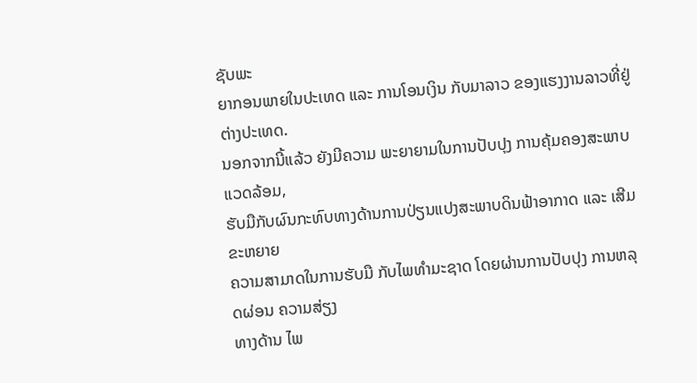ຊັບພະ
ຍາກອນພາຍໃນປະເທດ ແລະ ການໂອນເງິນ ກັບມາລາວ ຂອງແຮງງານລາວທີ່ຢູ່ຕ່າງປະເທດ.
ນອກຈາກນີ້ແລ້ວ ຍັງມີຄວາມ ພະຍາຍາມໃນການປັບປຸງ ການຄຸ້ມຄອງສະພາບແວດລ້ອມ,
ຮັບມືກັບຜົນກະທົບທາງດ້ານການປ່ຽນແປງສະພາບດິນຟ້າອາກາດ ແລະ ເສີມຂະຫຍາຍ
ຄວາມສາມາດໃນການຮັບມື ກັບໄພທຳມະຊາດ ໂດຍຜ່ານການປັບປຸງ ການຫລຸດຜ່ອນ ຄວາມສ່ຽງ
ທາງດ້ານ ໄພ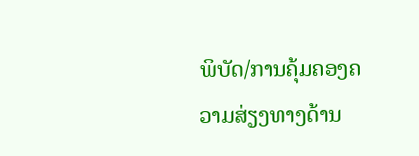ພິບັດ/ການຄຸ້ມຄອງຄວາມສ່ຽງທາງດ້ານ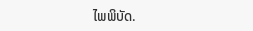ໄພພິບັດ.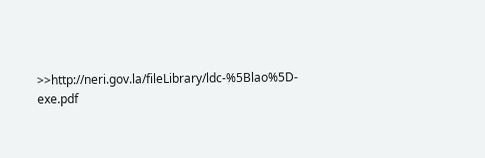>>http://neri.gov.la/fileLibrary/ldc-%5Blao%5D-exe.pdf